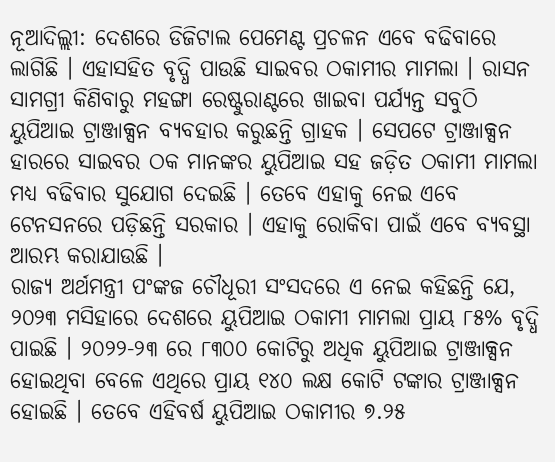ନୂଆଦିଲ୍ଲୀ: ଦେଶରେ ଡିଜିଟାଲ ପେମେଣ୍ଟ ପ୍ରଚଳନ ଏବେ ବଢିବାରେ ଲାଗିଛି । ଏହାସହିତ ବୃଦ୍ଧି ପାଉଛି ସାଇବର ଠକାମୀର ମାମଲା । ରାସନ ସାମଗ୍ରୀ କିଣିବାରୁ ମହଙ୍ଗା ରେଷ୍ଟୁରାଣ୍ଟରେ ଖାଇବା ପର୍ଯ୍ୟନ୍ତ ସବୁଠି ୟୁପିଆଇ ଟ୍ରାଞ୍ଜାକ୍ସନ ବ୍ୟବହାର କରୁଛନ୍ତି ଗ୍ରାହକ । ସେପଟେ ଟ୍ରାଞ୍ଜାକ୍ସନ ହାରରେ ସାଇବର ଠକ ମାନଙ୍କର ୟୁପିଆଇ ସହ ଜଡ଼ିତ ଠକାମୀ ମାମଲା ମଧ୍ୟ ବଢିବାର ସୁଯୋଗ ଦେଇଛି । ତେବେ ଏହାକୁ ନେଇ ଏବେ ଟେନସନରେ ପଡ଼ିଛନ୍ତି ସରକାର । ଏହାକୁ ରୋକିବା ପାଇଁ ଏବେ ବ୍ୟବସ୍ଥା ଆରମ୍ଭ କରାଯାଉଛି ।
ରାଜ୍ୟ ଅର୍ଥମନ୍ତ୍ରୀ ପଂଙ୍କଜ ଚୌଧୂରୀ ସଂସଦରେ ଏ ନେଇ କହିଛନ୍ତି ଯେ, ୨୦୨୩ ମସିହାରେ ଦେଶରେ ୟୁପିଆଇ ଠକାମୀ ମାମଲା ପ୍ରାୟ ୮୫% ବୃଦ୍ଧି ପାଇଛି । ୨୦୨୨-୨୩ ରେ ୮୩୦୦ କୋଟିରୁ ଅଧିକ ୟୁପିଆଇ ଟ୍ରାଞ୍ଜାକ୍ସନ ହୋଇଥିବା ବେଳେ ଏଥିରେ ପ୍ରାୟ ୧୪୦ ଲକ୍ଷ କୋଟି ଟଙ୍କାର ଟ୍ରାଞ୍ଜାକ୍ସନ ହୋଇଛି । ତେବେ ଏହିବର୍ଷ ୟୁପିଆଇ ଠକାମୀର ୭.୨୫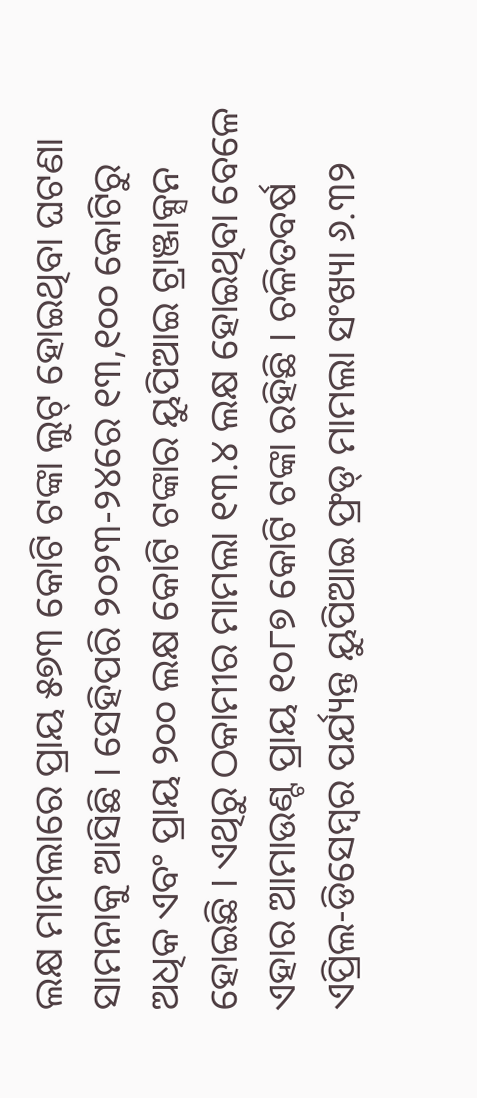ଲକ୍ଷ ମାମଲାରେ ପ୍ରାୟ ୫୭୩ କୋଟି ଟଙ୍କା ଲୁଟ୍ ହୋଇଥିବା ଘଟଣା ସାମନାକୁ ଆସିଛି । ସେହିପରି ୨୦୨୩-୨୪ରେ ୧୩,୧୦୦ କୋଟିରୁ ଅଧିକ ଏବଂ ପ୍ରାୟ ୨୦୦ ଲକ୍ଷ କୋଟି ଟଙ୍କାର ୟୁପିଆଇ ଟ୍ରାଞ୍ଜାକ୍ସନ ହୋଇଛି । ଏଥିରୁ ଠକାମୀର ମାମଲା ୧୩.୪ ଲକ୍ଷ ହୋଇଥିବା ବେଳେ ଏହାର ଆମାଉଣ୍ଟ ପ୍ରାୟ ୧୦୮୭ କୋଟି ଟଙ୍କା ରହିଛି । ଚଳିତବର୍ଷ ଏପ୍ରିଲ-ଡିସେମ୍ବର ପର୍ଯ୍ୟନ୍ତ ୟୁପିଆଇ ଫ୍ରଡ୍ ମାମଲା ସଂଖ୍ୟା ୬.୩୨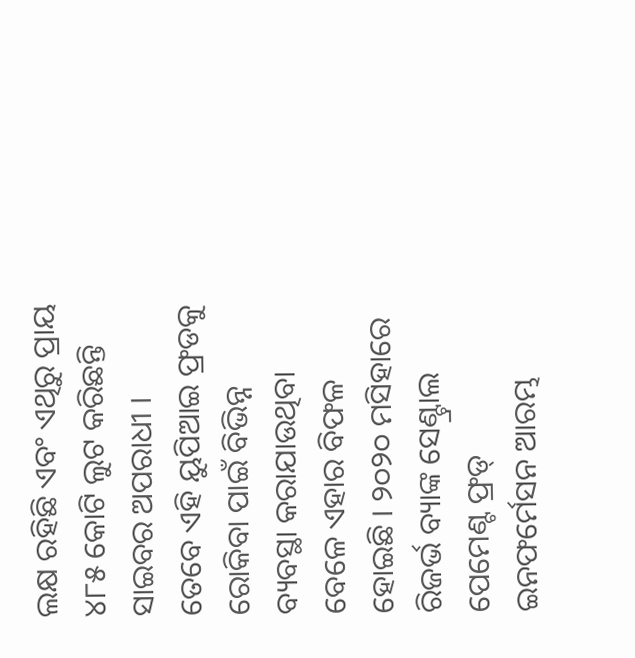ଲକ୍ଷ ରହିଛି ଏବଂ ଏଥିରୁ ପ୍ରାୟ ୪୮୫ କୋଟି ଲୁଟ କରିଛନ୍ତି ସାଇବର ଅପରାଧୀ ।
ତେବେ ଏହି ୟୁପିଆଇ ଫ୍ରଡକୁ ରୋକିବା ପାଇଁ ବିଭିନ୍ନ ବ୍ୟବସ୍ଥା କରାଯାଉଥିବା ବେଳେ ଏହାର ବିଫଳ ହୋଇଛି । ୨୦୨୦ ମସିହାରେ ରିଜର୍ଭ ବ୍ୟାଙ୍କ ସେଣ୍ଟ୍ରାଲ ପେମେଣ୍ଟ ଫ୍ରଡ୍ ଇନଫର୍ମେସନ ଆରମ୍ଭ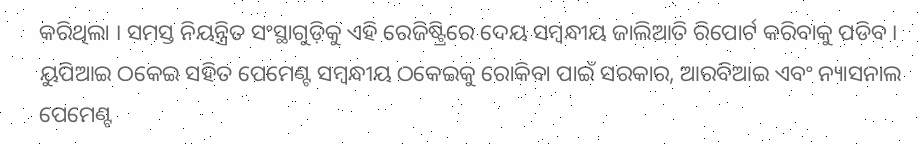କରିଥିଲା । ସମସ୍ତ ନିୟନ୍ତ୍ରିତ ସଂସ୍ଥାଗୁଡ଼ିକୁ ଏହି ରେଜିଷ୍ଟ୍ରିରେ ଦେୟ ସମ୍ବନ୍ଧୀୟ ଜାଲିଆତି ରିପୋର୍ଟ କରିବାକୁ ପଡିବ । ୟୁପିଆଇ ଠକେଇ ସହିତ ପେମେଣ୍ଟ ସମ୍ବନ୍ଧୀୟ ଠକେଇକୁ ରୋକିବା ପାଇଁ ସରକାର, ଆରବିଆଇ ଏବଂ ନ୍ୟାସନାଲ ପେମେଣ୍ଟ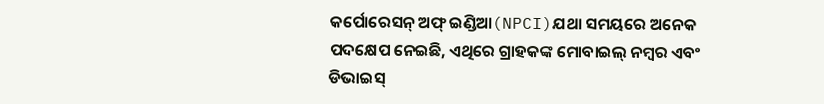କର୍ପୋରେସନ୍ ଅଫ୍ ଇଣ୍ଡିଆ(NPCI)ଯଥା ସମୟରେ ଅନେକ ପଦକ୍ଷେପ ନେଇଛି, ଏଥିରେ ଗ୍ରାହକଙ୍କ ମୋବାଇଲ୍ ନମ୍ବର ଏବଂ ଡିଭାଇସ୍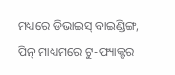ମଧ୍ୟରେ ଡିଭାଇସ୍ ବାଇଣ୍ଡିଙ୍ଗ, ପିନ୍ ମାଧ୍ୟମରେ ଟୁ-ଫ୍ୟାକ୍ଟର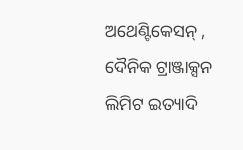ଅଥେଣ୍ଟିକେସନ୍ , ଦୈନିକ ଟ୍ରାଞ୍ଜାକ୍ସନ ଲିମିଟ ଇତ୍ୟାଦି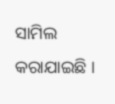ସାମିଲ କରାଯାଇଛି ।